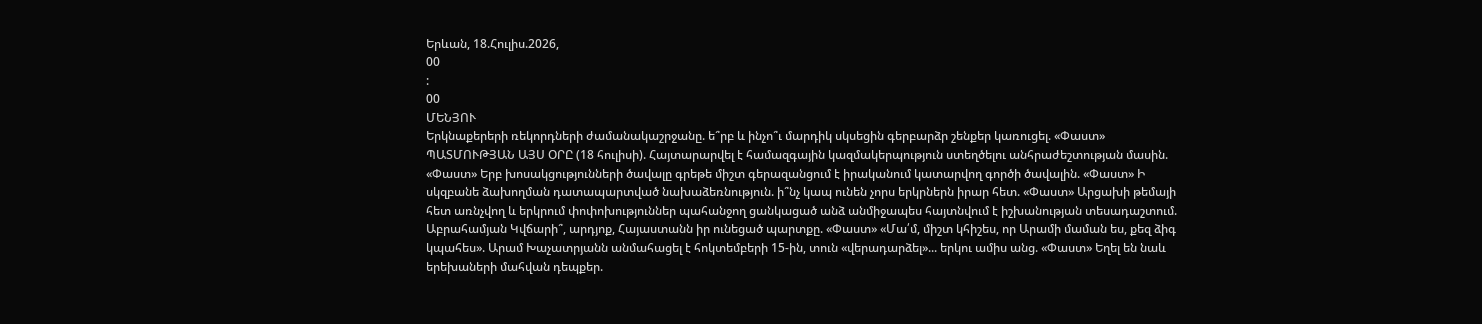Երևան, 18.Հուլիս.2026,
00
:
00
ՄԵՆՅՈՒ
Երկնաքերերի ռեկորդների ժամանակաշրջանը. ե՞րբ և ինչո՞ւ մարդիկ սկսեցին գերբարձր շենքեր կառուցել. «Փաստ» ՊԱՏՄՈՒԹՅԱՆ ԱՅՍ ՕՐԸ (18 հուլիսի). Հայտարարվել է համազգային կազմակերպություն ստեղծելու անհրաժեշտության մասին. «Փաստ» Երբ խոսակցությունների ծավալը գրեթե միշտ գերազանցում է իրականում կատարվող գործի ծավալին. «Փաստ» Ի սկզբանե ձախողման դատապարտված նախաձեռնություն. ի՞նչ կապ ունեն չորս երկրներն իրար հետ. «Փաստ» Արցախի թեմայի հետ առնչվող և երկրում փոփոխություններ պահանջող ցանկացած անձ անմիջապես հայտնվում է իշխանության տեսադաշտում. Աբրահամյան Կվճարի՞, արդյոք, Հայաստանն իր ունեցած պարտքը. «Փաստ» «Մա՛մ, միշտ կհիշես, որ Արամի մաման ես, քեզ ձիգ կպահես». Արամ Խաչատրյանն անմահացել է հոկտեմբերի 15-ին, տուն «վերադարձել»... երկու ամիս անց. «Փաստ» Եղել են նաև երեխաների մահվան դեպքեր.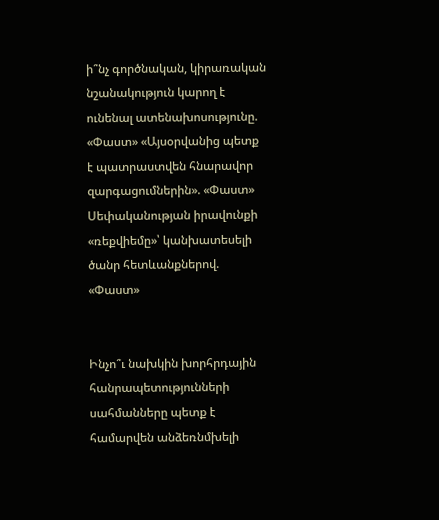ի՞նչ գործնական, կիրառական նշանակություն կարող է ունենալ ատենախոսությունը. «Փաստ» «Այսօրվանից պետք է պատրաստվեն հնարավոր զարգացումներին». «Փաստ» Սեփականության իրավունքի «ռեքվիեմը»՝ կանխատեսելի ծանր հետևանքներով. «Փաստ»


Ինչո՞ւ նախկին խորհրդային հանրապետությունների սահմանները պետք է համարվեն անձեռնմխելի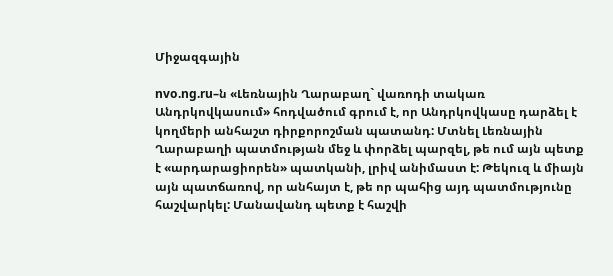Միջազգային

nvo.ng.ru–ն «Լեռնային Ղարաբաղ` վառոդի տակառ Անդրկովկասում» հոդվածում գրում է, որ Անդրկովկասը դարձել է կողմերի անհաշտ դիրքորոշման պատանդ: Մտնել Լեռնային Ղարաբաղի պատմության մեջ և փորձել պարզել, թե ում այն պետք է «արդարացիորեն» պատկանի, լրիվ անիմաստ է: Թեկուզ և միայն այն պատճառով, որ անհայտ է, թե որ պահից այդ պատմությունը հաշվարկել: Մանավանդ պետք է հաշվի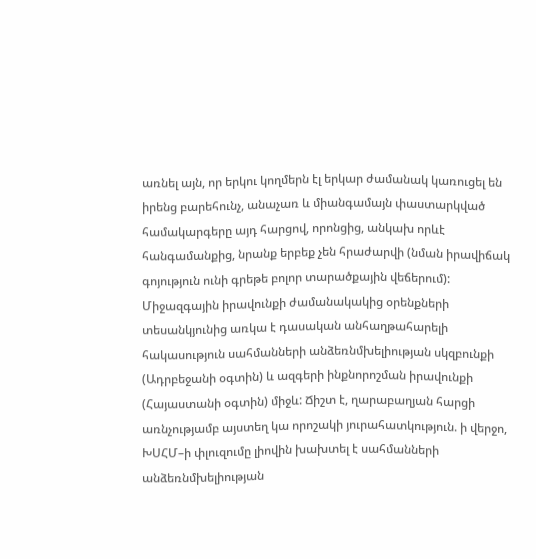առնել այն, որ երկու կողմերն էլ երկար ժամանակ կառուցել են իրենց բարեհունչ, անաչառ և միանգամայն փաստարկված համակարգերը այդ հարցով, որոնցից, անկախ որևէ հանգամանքից, նրանք երբեք չեն հրաժարվի (նման իրավիճակ գոյություն ունի գրեթե բոլոր տարածքային վեճերում): Միջազգային իրավունքի ժամանակակից օրենքների տեսանկյունից առկա է դասական անհաղթահարելի հակասություն սահմանների անձեռնմխելիության սկզբունքի (Ադրբեջանի օգտին) և ազգերի ինքնորոշման իրավունքի (Հայաստանի օգտին) միջև: Ճիշտ է, ղարաբաղյան հարցի առնչությամբ այստեղ կա որոշակի յուրահատկություն. ի վերջո, ԽՍՀՄ–ի փլուզումը լիովին խախտել է սահմանների անձեռնմխելիության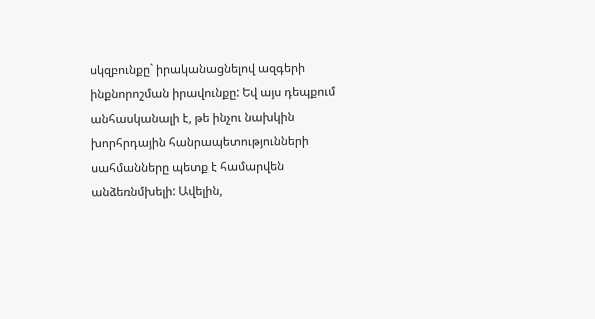սկզբունքը` իրականացնելով ազգերի ինքնորոշման իրավունքը: Եվ այս դեպքում անհասկանալի է, թե ինչու նախկին խորհրդային հանրապետությունների սահմանները պետք է համարվեն անձեռնմխելի: Ավելին,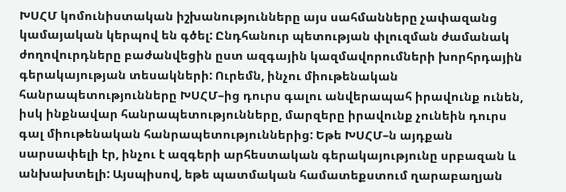ԽՍՀՄ կոմունիստական իշխանությունները այս սահմանները չափազանց կամայական կերպով են գծել: Ընդհանուր պետության փլուզման ժամանակ ժողովուրդները բաժանվեցին ըստ ազգային կազմավորումների խորհրդային գերակայության տեսակների: Ուրեմն, ինչու միութենական հանրապետությունները ԽՍՀՄ–ից դուրս գալու անվերապահ իրավունք ունեն, իսկ ինքնավար հանրապետությունները, մարզերը իրավունք չունեին դուրս գալ միութենական հանրապետություններից: Եթե ԽՍՀՄ–ն այդքան սարսափելի էր, ինչու է ազգերի արհեստական գերակայությունը սրբազան և անխախտելի: Այսպիսով, եթե պատմական համատեքստում ղարաբաղյան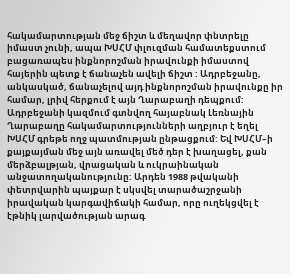հակամարտության մեջ ճիշտ և մեղավոր փնտրելը իմաստ չունի, ապա ԽՍՀՄ փլուզման համատեքստում բացառապես ինքնորոշման իրավունքի իմաստով հայերին պետք է ճանաչեն ավելի ճիշտ : Ադրբեջանը, անկասկած, ճանաչելով այդ ինքնորոշման իրավունքը իր համար, լրիվ հերքում է այն Ղարաբաղի դեպքում: Ադրբեջանի կազմում գտնվող հայաբնակ Լեռնային Ղարաբաղը հակամարտությունների աղբյուր է եղել ԽՍՀՄ գրեթե ողջ պատմության ընթացքում: Եվ ԽՍՀՄ–ի քայքայման մեջ այն առավել մեծ դեր է խաղացել, քան մերձբալթյան, վրացական և ուկրաինական անջատողականությունը: Արդեն 1988 թվականի փետրվարին պայքար է սկսվել տարածաշրջանի իրավական կարգավիճակի համար, որը ուղեկցվել է էթնիկ լարվածության արագ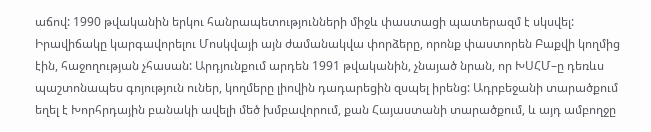աճով: 1990 թվականին երկու հանրապետությունների միջև փաստացի պատերազմ է սկսվել: Իրավիճակը կարգավորելու Մոսկվայի այն ժամանակվա փորձերը, որոնք փաստորեն Բաքվի կողմից էին, հաջողության չհասան: Արդյունքում արդեն 1991 թվականին, չնայած նրան, որ ԽՍՀՄ–ը դեռևս պաշտոնապես գոյություն ուներ, կողմերը լիովին դադարեցին զսպել իրենց: Ադրբեջանի տարածքում եղել է Խորհրդային բանակի ավելի մեծ խմբավորում, քան Հայաստանի տարածքում, և այդ ամբողջը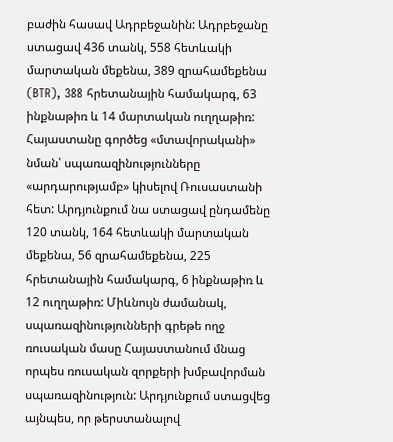բաժին հասավ Ադրբեջանին: Ադրբեջանը ստացավ 436 տանկ, 558 հետևակի մարտական մեքենա, 389 զրահամեքենա (BTR), 388 հրետանային համակարգ, 63 ինքնաթիռ և 14 մարտական ուղղաթիռ: Հայաստանը գործեց «մտավորականի» նման՝ սպառազինությունները «արդարությամբ» կիսելով Ռուսաստանի հետ: Արդյունքում նա ստացավ ընդամենը 120 տանկ, 164 հետևակի մարտական մեքենա, 56 զրահամեքենա, 225 հրետանային համակարգ, 6 ինքնաթիռ և 12 ուղղաթիռ: Միևնույն ժամանակ, սպառազինությունների գրեթե ողջ ռուսական մասը Հայաստանում մնաց որպես ռուսական զորքերի խմբավորման սպառազինություն: Արդյունքում ստացվեց այնպես, որ թերստանալով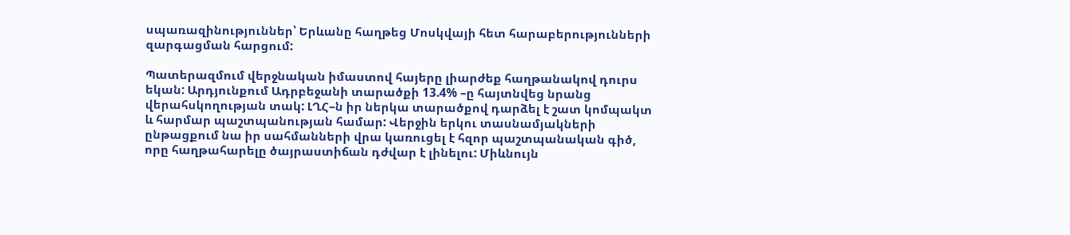սպառազինություններ՝ Երևանը հաղթեց Մոսկվայի հետ հարաբերությունների զարգացման հարցում:

Պատերազմում վերջնական իմաստով հայերը լիարժեք հաղթանակով դուրս եկան: Արդյունքում Ադրբեջանի տարածքի 13.4% –ը հայտնվեց նրանց վերահսկողության տակ: ԼՂՀ–ն իր ներկա տարածքով դարձել է շատ կոմպակտ և հարմար պաշտպանության համար: Վերջին երկու տասնամյակների ընթացքում նա իր սահմանների վրա կառուցել է հզոր պաշտպանական գիծ, որը հաղթահարելը ծայրաստիճան դժվար է լինելու: Միևնույն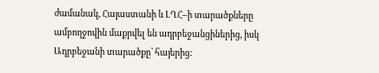ժամանակ, Հայաստանի և ԼՂՀ–ի տարածքները ամբողջովին մաքրվել են ադրբեջանցիներից, իսկ Ադրբեջանի տարածքը՝ հայերից: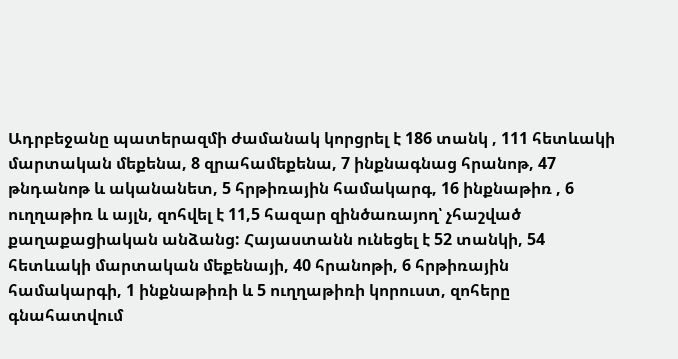Ադրբեջանը պատերազմի ժամանակ կորցրել է 186 տանկ , 111 հետևակի մարտական մեքենա, 8 զրահամեքենա, 7 ինքնագնաց հրանոթ, 47 թնդանոթ և ականանետ, 5 հրթիռային համակարգ, 16 ինքնաթիռ , 6 ուղղաթիռ և այլն, զոհվել է 11,5 հազար զինծառայող՝ չհաշված քաղաքացիական անձանց: Հայաստանն ունեցել է 52 տանկի, 54 հետևակի մարտական մեքենայի, 40 հրանոթի, 6 հրթիռային համակարգի, 1 ինքնաթիռի և 5 ուղղաթիռի կորուստ, զոհերը գնահատվում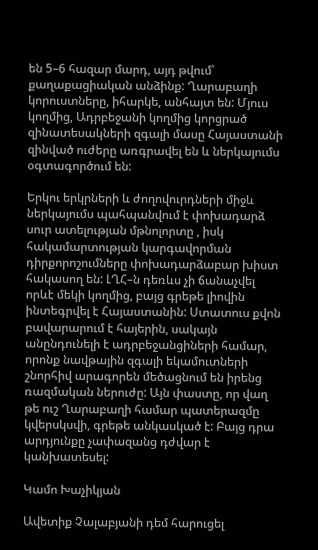են 5–6 հազար մարդ, այդ թվում՝ քաղաքացիական անձինք: Ղարաբաղի կորուստները, իհարկե, անհայտ են: Մյուս կողմից, Ադրբեջանի կողմից կորցրած զինատեսակների զգալի մասը Հայաստանի զինված ուժերը առգրավել են և ներկայումս օգտագործում են:

Երկու երկրների և ժողովուրդների միջև ներկայումս պահպանվում է փոխադարձ սուր ատելության մթնոլորտը , իսկ հակամարտության կարգավորման դիրքորոշումները փոխադարձաբար խիստ հակասող են: ԼՂՀ–ն դեռևս չի ճանաչվել որևէ մեկի կողմից, բայց գրեթե լիովին ինտեգրվել է Հայաստանին: Ստատուս քվոն բավարարում է հայերին, սակայն անընդունելի է ադրբեջանցիների համար, որոնք նավթային զգալի եկամուտների շնորհիվ արագորեն մեծացնում են իրենց ռազմական ներուժը: Այն փաստը, որ վաղ թե ուշ Ղարաբաղի համար պատերազմը կվերսկսվի, գրեթե անկասկած է: Բայց դրա արդյունքը չափազանց դժվար է կանխատեսել:

Կամո Խաչիկյան

Ավետիք Չալաբյանի դեմ հարուցել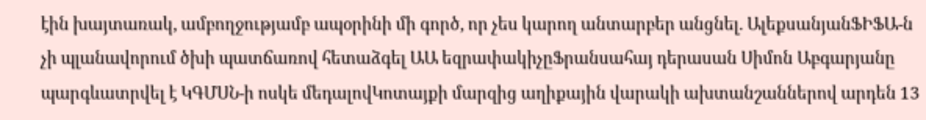էին խայտառակ, ամբողջությամբ ապօրինի մի գործ, որ չես կարող անտարբեր անցնել. ԱլեքսանյանՖԻՖԱ-ն չի պլանավորում ծխի պատճառով հետաձգել ԱԱ եզրափակիչըՖրանսահայ դերասան Սիմոն Աբգարյանը պարգևատրվել է ԿԳՄՍՆ-ի ոսկե մեդալովԿոտայքի մարզից աղիքային վարակի ախտանշաններով արդեն 13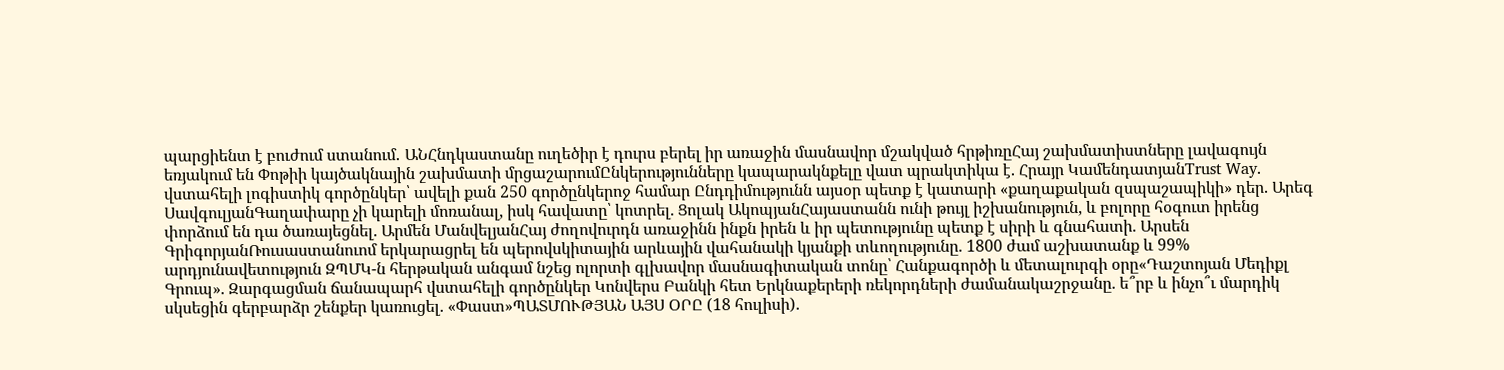պարցիենտ է բուժում ստանում․ ԱՆՀնդկաստանը ուղեծիր է դուրս բերել իր առաջին մասնավոր մշակված հրթիռըՀայ շախմատիստները լավագույն եռյակում են Փոթիի կայծակնային շախմատի մրցաշարումԸնկերությունները կապարակնքելը վատ պրակտիկա է. Հրայր ԿամենդատյանTrust Way. վստահելի լոգիստիկ գործընկեր՝ ավելի քան 250 գործընկերոջ համար Ընդդիմությունն այսօր պետք է կատարի «քաղաքական զսպաշապիկի» դեր. Արեգ ՍավգուլյանԳաղափարը չի կարելի մոռանալ, իսկ հավատը՝ կոտրել. Ցոլակ ԱկոպյանՀայաստանն ունի թույլ իշխանություն, և բոլորը հօգուտ իրենց փորձում են դա ծառայեցնել. Արմեն ՄանվելյանՀայ ժողովուրդն առաջինն ինքն իրեն և իր պետությունը պետք է սիրի և գնահատի. Արսեն ԳրիգորյանՌուսաստանուոմ երկարացրել են պերովսկիտային արևային վահանակի կյանքի տևողությունը. 1800 ժամ աշխատանք և 99% արդյունավետություն ԶՊՄԿ-ն հերթական անգամ նշեց ոլորտի գլխավոր մասնագիտական տոնը՝ Հանքագործի և մետալուրգի օրը«Դաշտոյան Մեդիքլ Գրուպ». Զարգացման ճանապարհ վստահելի գործընկեր Կոնվերս Բանկի հետ Երկնաքերերի ռեկորդների ժամանակաշրջանը. ե՞րբ և ինչո՞ւ մարդիկ սկսեցին գերբարձր շենքեր կառուցել. «Փաստ»ՊԱՏՄՈՒԹՅԱՆ ԱՅՍ ՕՐԸ (18 հուլիսի).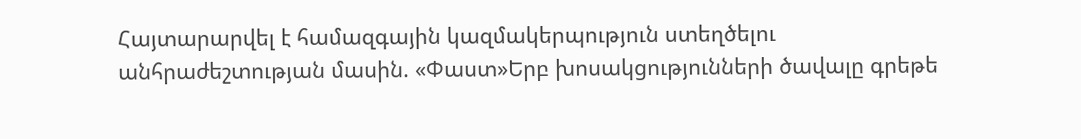Հայտարարվել է համազգային կազմակերպություն ստեղծելու անհրաժեշտության մասին. «Փաստ»Երբ խոսակցությունների ծավալը գրեթե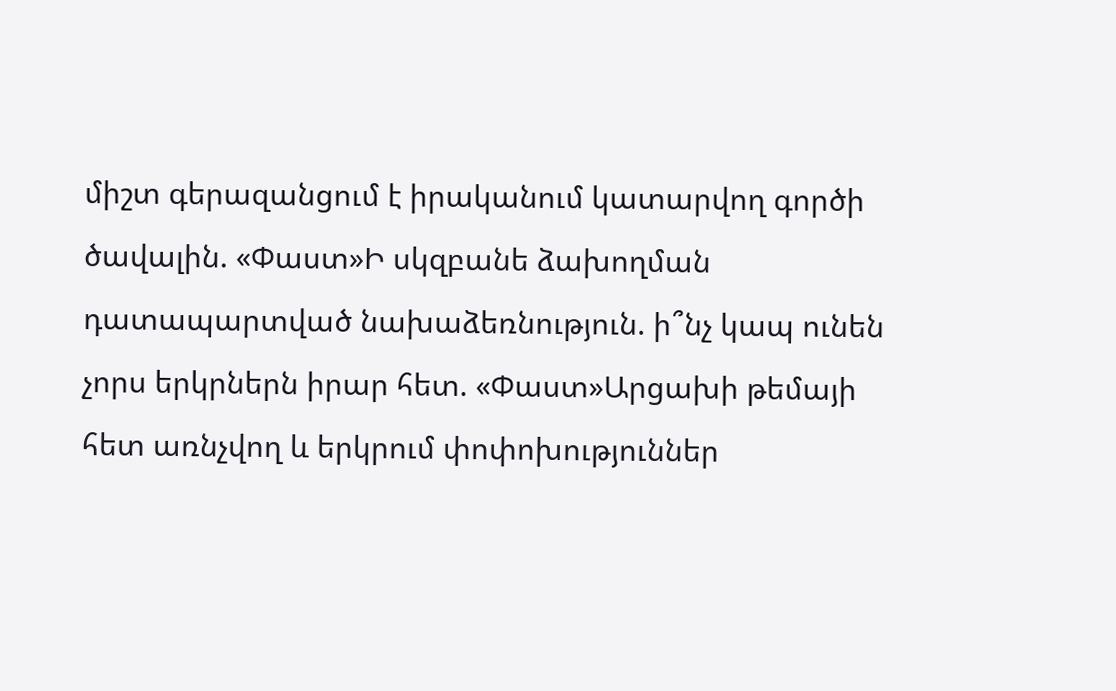միշտ գերազանցում է իրականում կատարվող գործի ծավալին. «Փաստ»Ի սկզբանե ձախողման դատապարտված նախաձեռնություն. ի՞նչ կապ ունեն չորս երկրներն իրար հետ. «Փաստ»Արցախի թեմայի հետ առնչվող և երկրում փոփոխություններ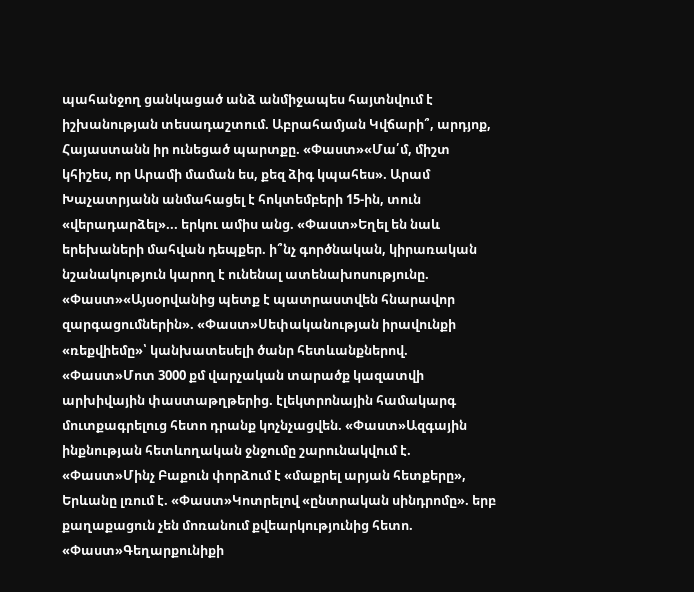պահանջող ցանկացած անձ անմիջապես հայտնվում է իշխանության տեսադաշտում. Աբրահամյան Կվճարի՞, արդյոք, Հայաստանն իր ունեցած պարտքը. «Փաստ»«Մա՛մ, միշտ կհիշես, որ Արամի մաման ես, քեզ ձիգ կպահես». Արամ Խաչատրյանն անմահացել է հոկտեմբերի 15-ին, տուն «վերադարձել»... երկու ամիս անց. «Փաստ»Եղել են նաև երեխաների մահվան դեպքեր. ի՞նչ գործնական, կիրառական նշանակություն կարող է ունենալ ատենախոսությունը. «Փաստ»«Այսօրվանից պետք է պատրաստվեն հնարավոր զարգացումներին». «Փաստ»Սեփականության իրավունքի «ռեքվիեմը»՝ կանխատեսելի ծանր հետևանքներով. «Փաստ»Մոտ 3000 քմ վարչական տարածք կազատվի արխիվային փաստաթղթերից. էլեկտրոնային համակարգ մուտքագրելուց հետո դրանք կոչնչացվեն. «Փաստ»Ազգային ինքնության հետևողական ջնջումը շարունակվում է. «Փաստ»Մինչ Բաքուն փորձում է «մաքրել արյան հետքերը», Երևանը լռում է. «Փաստ»Կոտրելով «ընտրական սինդրոմը». երբ քաղաքացուն չեն մոռանում քվեարկությունից հետո. «Փաստ»Գեղարքունիքի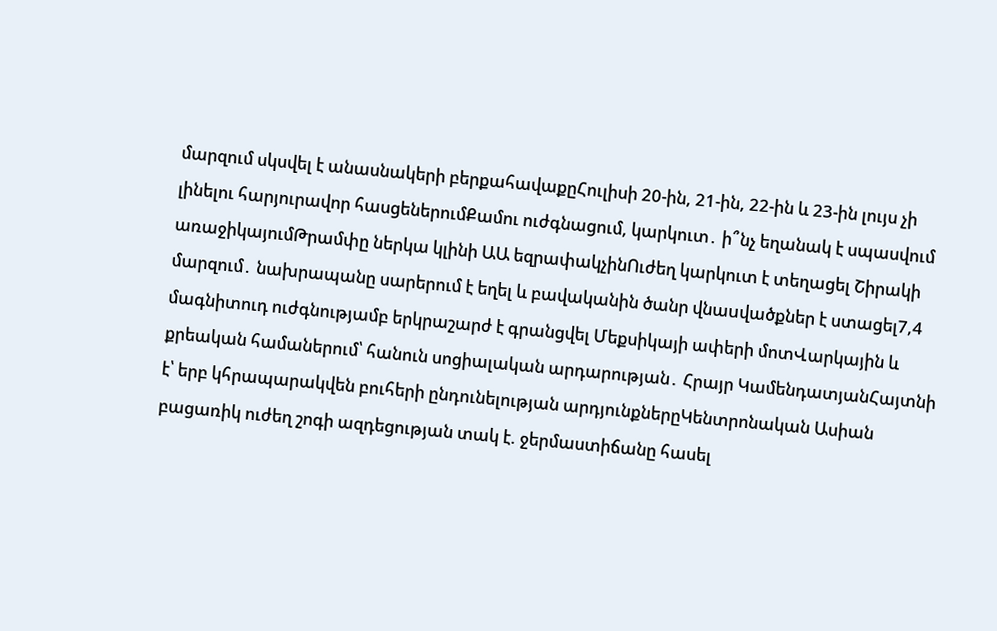մարզում սկսվել է անասնակերի բերքահավաքըՀուլիսի 20-ին, 21-ին, 22-ին և 23-ին լույս չի լինելու հարյուրավոր հասցեներումՔամու ուժգնացում, կարկուտ․ ի՞նչ եղանակ է սպասվում առաջիկայումԹրամփը ներկա կլինի ԱԱ եզրափակչինՈւժեղ կարկուտ է տեղացել Շիրակի մարզում․ նախրապանը սարերում է եղել և բավականին ծանր վնաuվածքներ է ստացել7,4 մագնիտուդ ուժգնությամբ երկրաշարժ է գրանցվել Մեքսիկայի ափերի մոտՎարկային և քրեական համաներում՝ հանուն սոցիալական արդարության․ Հրայր ԿամենդատյանՀայտնի է՝ երբ կհրապարակվեն բուհերի ընդունելության արդյունքներըԿենտրոնական Ասիան բացառիկ ուժեղ շոգի ազդեցության տակ է. ջերմաստիճանը հասել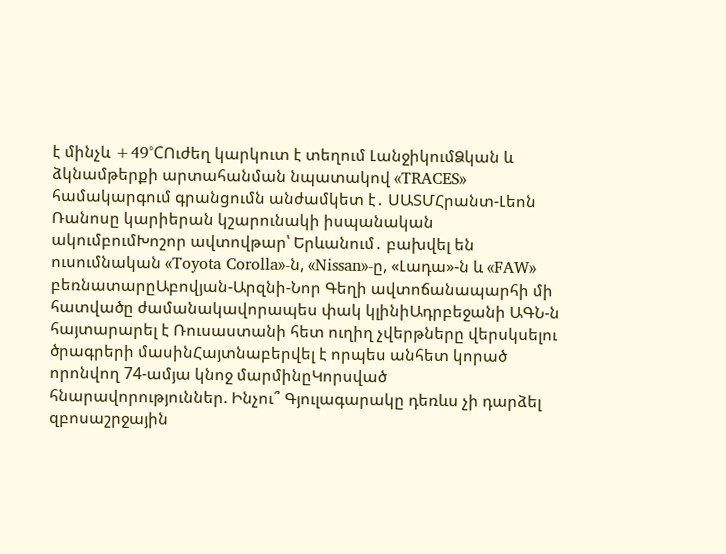է մինչև +49°CՈւժեղ կարկուտ է տեղում ԼանջիկումՁկան և ձկնամթերքի արտահանման նպատակով «TRACES» համակարգում գրանցումն անժամկետ է․ ՍԱՏՄՀրանտ-Լեոն Ռանոսը կարիերան կշարունակի իսպանական ակումբումԽոշոր ավտովթար՝ Երևանում․ բախվել են ուսումնական «Toyota Corolla»-ն, «Nissan»-ը, «Լադա»-ն և «FAW» բեռնատարըԱբովյան-Արզնի-Նոր Գեղի ավտոճանապարհի մի հատվածը ժամանակավորապես փակ կլինիԱդրբեջանի ԱԳՆ-ն հայտարարել է Ռուսաստանի հետ ուղիղ չվերթները վերսկսելու ծրագրերի մասինՀայտնաբերվել է որպես անհետ կորած որոնվող 74-ամյա կնոջ մարմինըԿորսված հնարավորություններ. Ինչու՞ Գյուլագարակը դեռևս չի դարձել զբոսաշրջային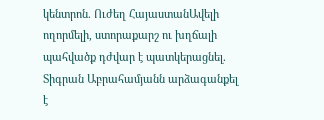կենտրոն. Ուժեղ ՀայաստանԱվելի ողորմելի, ստորաքարշ ու խղճալի պահվածք դժվար է պատկերացնել. Տիգրան Աբրահամյանն արձագանքել է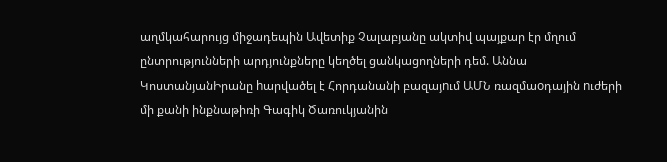աղմկահարույց միջադեպին Ավետիք Չալաբյանը ակտիվ պայքար էր մղում ընտրությունների արդյունքները կեղծել ցանկացողների դեմ. Աննա ԿոստանյանԻրանը hարվածել է Հորդանանի բազայnւմ ԱՄՆ ռազմաoդային nւժերի մի քանի ինքնաթիռի Գագիկ Ծառուկյանին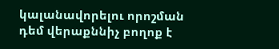կալանավորելու որոշման դեմ վերաքննիչ բողոք է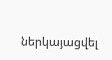ներկայացվել